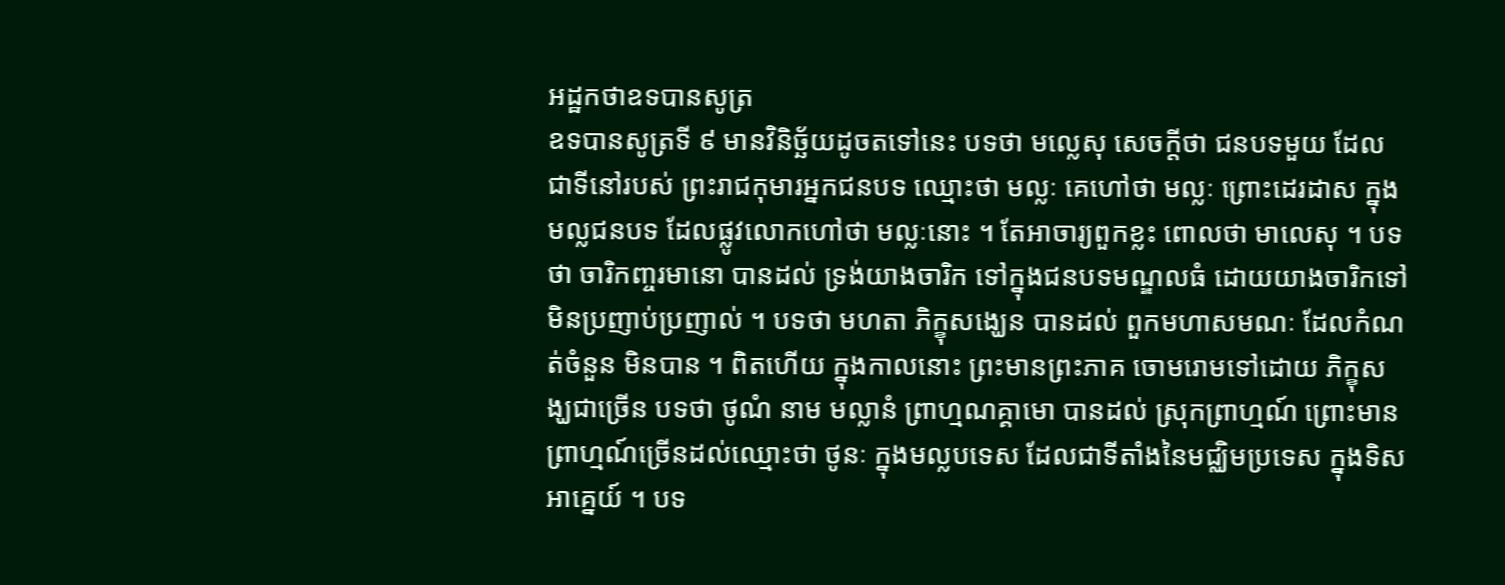អដ្ឋកថាឧទបានសូត្រ
ឧទបានសូត្រទី ៩ មានវិនិច្ឆ័យដូចតទៅនេះ បទថា មល្លេសុ សេចក្តីថា ជនបទមួយ ដែលជាទីនៅរបស់ ព្រះរាជកុមារអ្នកជនបទ ឈ្មោះថា មល្លៈ គេហៅថា មល្លៈ ព្រោះដេរដាស ក្នុងមល្លជនបទ ដែលផ្លូវលោកហៅថា មល្លៈនោះ ។ តែអាចារ្យពួកខ្លះ ពោលថា មាលេសុ ។ បទថា ចារិកញ្ចរមានោ បានដល់ ទ្រង់យាងចារិក ទៅក្នុងជនបទមណ្ឌលធំ ដោយយាងចារិកទៅមិនប្រញាប់ប្រញាល់ ។ បទថា មហតា ភិក្ខុសង្ឃេន បានដល់ ពួកមហាសមណៈ ដែលកំណត់ចំនួន មិនបាន ។ ពិតហើយ ក្នុងកាលនោះ ព្រះមានព្រះភាគ ចោមរោមទៅដោយ ភិក្ខុសង្ឃជាច្រើន បទថា ថូណំ នាម មល្លានំ ព្រាហ្មណគ្គាមោ បានដល់ ស្រុកព្រាហ្មណ៍ ព្រោះមានព្រាហ្មណ៍ច្រើនដល់ឈ្មោះថា ថូនៈ ក្នុងមល្លបទេស ដែលជាទីតាំងនៃមជ្ឈិមប្រទេស ក្នុងទិសអាគ្នេយ៍ ។ បទ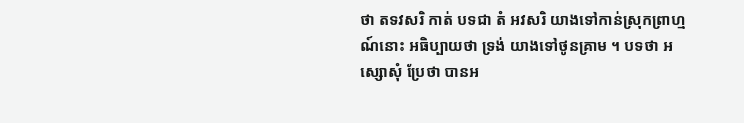ថា តទវសរិ កាត់ បទជា តំ អវសរិ យាងទៅកាន់ស្រុកព្រាហ្មណ៍នោះ អធិប្បាយថា ទ្រង់ យាងទៅថូនគ្រាម ។ បទថា អស្សោសុំ ប្រែថា បានអ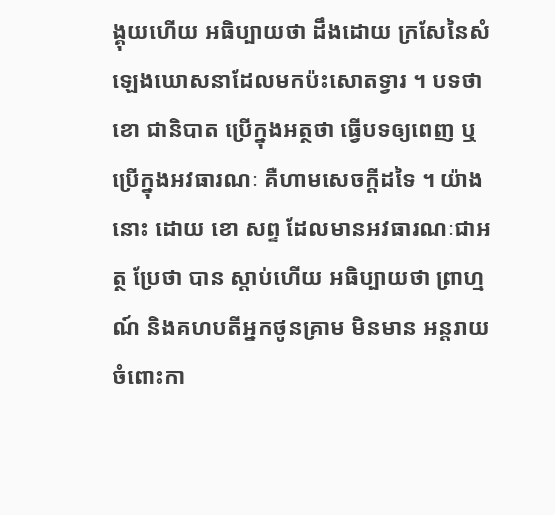ង្គុយហើយ អធិប្បាយថា ដឹងដោយ ក្រសែនៃសំឡេងឃោសនាដែលមកប៉ះសោតទ្វារ ។ បទថា ខោ ជានិបាត ប្រើក្នុងអត្ថថា ធ្វើបទឲ្យពេញ ឬប្រើក្នុងអវធារណៈ គឺហាមសេចក្តីដទៃ ។ យ៉ាងនោះ ដោយ ខោ សព្ទ ដែលមានអវធារណៈជាអត្ថ ប្រែថា បាន ស្តាប់ហើយ អធិប្បាយថា ព្រាហ្មណ៍ និងគហបតីអ្នកថូនគ្រាម មិនមាន អន្តរាយចំពោះកា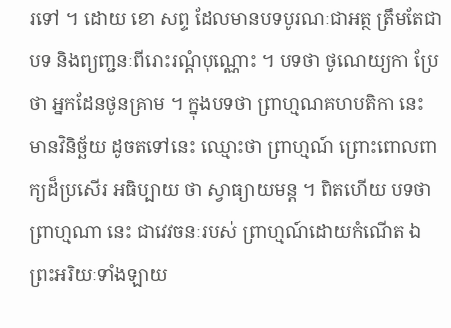រទៅ ។ ដោយ ខោ សព្ទ ដែលមានបទបូរណៈជាអត្ថ ត្រឹមតែជាបទ និងព្យញ្ជនៈពីរោះរណ្តំបុណ្ណោះ ។ បទថា ថូណេយ្យកា ប្រែ ថា អ្នកដែនថូនគ្រាម ។ ក្នុងបទថា ព្រាហ្មណគហបតិកា នេះ មានវិនិច្ឆ័យ ដូចតទៅនេះ ឈ្មោះថា ព្រាហ្មណ៍ ព្រោះពោលពាក្យដ៏ប្រសើរ អធិប្បាយ ថា ស្វាធ្យាយមន្ត ។ ពិតហើយ បទថា ព្រាហ្មណា នេះ ជាវេវចនៈរបស់ ព្រាហ្មណ៍ដោយកំណើត ឯព្រះអរិយៈទាំងឡាយ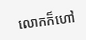លោកក៏ហៅ